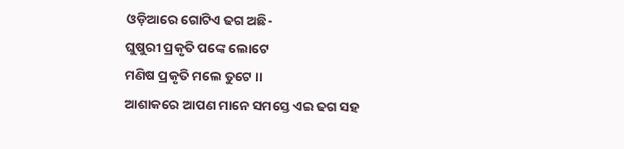ଓଡ଼ିଆରେ ଗୋଟିଏ ଢଗ ଅଛି-
ଘୁଷୁରୀ ପ୍ରକୃତି ପଙ୍କେ ଲୋଟେ
ମଣିଷ ପ୍ରକୃତି ମଲେ ତୁଟେ ।।
ଆଶାକରେ ଆପଣ ମାନେ ସମସ୍ତେ ଏଇ ଢଗ ସହ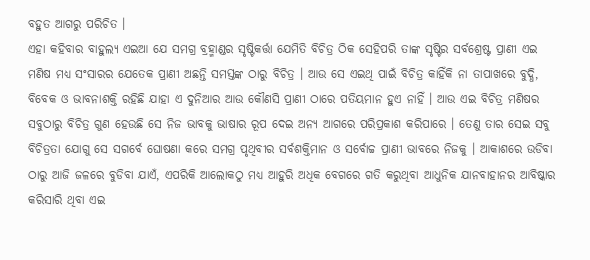ବହୁତ ଆଗରୁ ପରିଚିତ ।
ଏହା କହିବାର ବାହୁଲ୍ୟ ଏଇଆ ଯେ ସମଗ୍ର ବ୍ରହ୍ମାଣ୍ଡର ସୃଷ୍ଟିକର୍ତ୍ତା ଯେମିତି ବିଚିତ୍ର ଠିକ ସେହିପରି ତାଙ୍କ ସୃଷ୍ଟିର ସର୍ବଶ୍ରେଷ୍ଟ ପ୍ରାଣୀ ଏଇ ମଣିଷ ମଧ୍ୟ ସଂସାରର ଯେତେକ ପ୍ରାଣୀ ଅଛନ୍ତି ସମସ୍ତଙ୍କ ଠାରୁ ବିଚିତ୍ର । ଆଉ ସେ ଏଇଥି ପାଇଁ ବିଚିତ୍ର କାହିଁକି ନା ତାପାଖରେ ବୁଦ୍ଧି, ବିବେକ ଓ ଭାବନାଶକ୍ତି ରହିଛି ଯାହା ଏ ଦୁନିଆର ଆଉ କୌଣସି ପ୍ରାଣୀ ଠାରେ ପତିୟମାନ ହୁଏ ନାହିଁ । ଆଉ ଏଇ ବିଚିତ୍ର ମଣିଷର ସବୁଠାରୁ ବିଚିତ୍ର ଗୁଣ ହେଉଛି ସେ ନିଜ ଭାବକୁ ଭାଷାର ରୂପ ଦେଇ ଅନ୍ୟ ଆଗରେ ପରିପ୍ରକାଶ କରିପାରେ । ତେଣୁ ତାର ସେଇ ସବୁ ବିଚିତ୍ରତା ଯୋଗୁ ସେ ସଗର୍ବେ ଘୋଷଣା କରେ ସମଗ୍ର ପୃଥିବୀର ସର୍ବଶକ୍ତିମାନ ଓ ସର୍ବୋଚ୍ଚ ପ୍ରାଣୀ ଭାବରେ ନିଜକୁ । ଆକାଶରେ ଉଡିବା ଠାରୁ ଆଜି ଜଳରେ ବୁଡିବା ଯାଏଁ, ଏପରିକି ଆଲୋକଠୁ ମଧ୍ୟ ଆହୁରି ଅଧିକ ବେଗରେ ଗତି କରୁଥିବା ଆଧୁନିକ ଯାନବାହାନର ଆବିଷ୍କାର କରିସାରି ଥିବା ଏଇ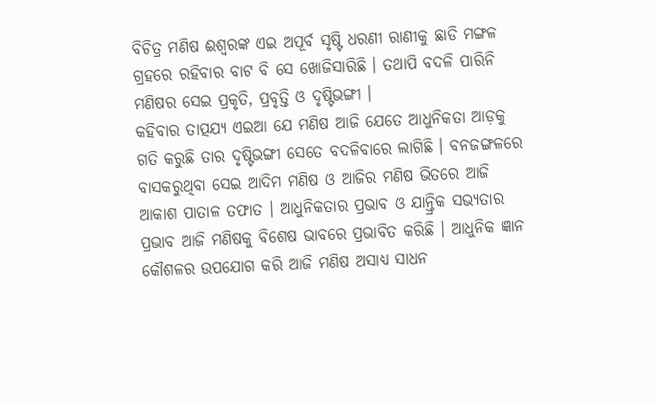ବିଚିତ୍ର ମଣିଷ ଈଶ୍ୱରଙ୍କ ଏଇ ଅପୂର୍ବ ସୃଷ୍ଟି ଧରଣୀ ରାଣୀକୁ ଛାଡି ମଙ୍ଗଳ ଗ୍ରହରେ ରହିବାର ବାଟ ବି ସେ ଖୋଜିସାରିଛି । ତଥାପି ବଦଳି ପାରିନି ମଣିଷର ସେଇ ପ୍ରକୃତି, ପ୍ରବୃତ୍ତି ଓ ଦୃଷ୍ଟିଭଙ୍ଗୀ ।
କହିବାର ତାତ୍ପଯ୍ୟ ଏଇଆ ଯେ ମଣିଷ ଆଜି ଯେତେ ଆଧୁନିକତା ଆଡ଼କୁ ଗତି କରୁଛି ତାର ଦୃଷ୍ଟିଭଙ୍ଗୀ ସେତେ ବଦଳିବାରେ ଲାଗିଛି । ବନଜଙ୍ଗଳରେ ବାସକରୁଥିବା ସେଇ ଆଦିମ ମଣିଷ ଓ ଆଜିର ମଣିଷ ଭିତରେ ଆଜି ଆକାଶ ପାତାଳ ତଫାତ । ଆଧୁନିକତାର ପ୍ରଭାବ ଓ ଯାନ୍ତ୍ରିକ ସଭ୍ୟତାର ପ୍ରଭାବ ଆଜି ମଣିଷକୁ ବିଶେଷ ଭାବରେ ପ୍ରଭାବିତ କରିଛି । ଆଧୁନିକ ଜ୍ଞାନ କୌଶଳର ଉପଯୋଗ କରି ଆଜି ମଣିଷ ଅସାଧ୍ୟ ସାଧନ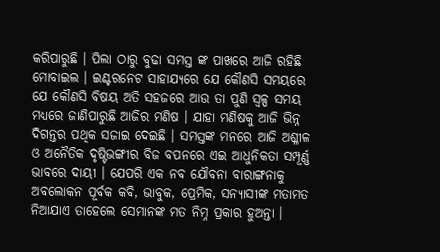କରିପାରୁଛି । ପିଲା ଠାରୁ ବୁଢା ସମସ୍ତ ଙ୍କ ପାଖରେ ଆଜି ରହିଛି ମୋବାଇଲ । ଇଣ୍ଟରନେଟ ସାହାଯ୍ୟରେ ଯେ କୌଣସି ସମୟରେ ଯେ କୌଣସି ବିଷୟ ଅତି ସହଜରେ ଆଉ ତା ପୁଣି ସ୍ୱଳ୍ପ ସମୟ ମଧ୍ୟରେ ଜାଣିପାରୁଛି ଆଜିର ମଣିଷ । ଯାହା ମଣିଷକୁ ଆଜି ଭିନ୍ନ ଦିଗନ୍ତର ପଥିକ ସଜାଇ ଦେଇଛି । ସମସ୍ତଙ୍କ ମନରେ ଆଜି ଅଶ୍ଳୀଳ ଓ ଅନୈତିକ ଦୃଷ୍ଟିଭଙ୍ଗୀର ବିଜ ବପନରେ ଏଇ ଆଧୁନିକତା ସମ୍ପୂର୍ଣ୍ଣ ଭାବରେ ଦାୟୀ । ଯେପରି ଏକ ନବ ଯୌବନା ବାରାଙ୍ଗନାକୁ ଅବଲୋକନ ପୂର୍ବକ କବି, ଭାବୁକ, ପ୍ରେମିକ, ସନ୍ୟାସୀଙ୍କ ମତାମତ ନିଆଯାଏ ତାହେଲେ ସେମାନଙ୍କ ମତ ନିମ୍ନ ପ୍ରକାର ହୁଅନ୍ତା ।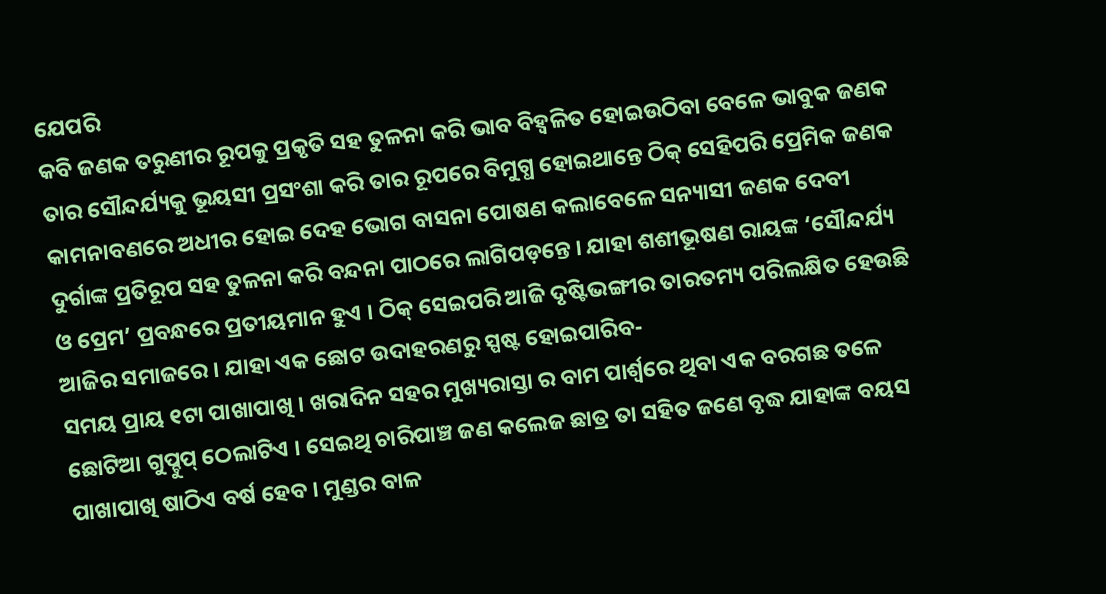ଯେପରି
କବି ଜଣକ ତରୁଣୀର ରୂପକୁ ପ୍ରକୃତି ସହ ତୁଳନା କରି ଭାବ ବିହ୍ଵଳିତ ହୋଇଉଠିବା ବେଳେ ଭାବୁକ ଜଣକ ତାର ସୌନ୍ଦର୍ଯ୍ୟକୁ ଭୂୟସୀ ପ୍ରସଂଶା କରି ତାର ରୂପରେ ବିମୁଗ୍ଧ ହୋଇଥାନ୍ତେ ଠିକ୍ ସେହିପରି ପ୍ରେମିକ ଜଣକ କାମନାବଣରେ ଅଧୀର ହୋଇ ଦେହ ଭୋଗ ବାସନା ପୋଷଣ କଲାବେଳେ ସନ୍ୟାସୀ ଜଣକ ଦେବୀ ଦୁର୍ଗାଙ୍କ ପ୍ରତିରୂପ ସହ ତୁଳନା କରି ବନ୍ଦନା ପାଠରେ ଲାଗିପଡ଼ନ୍ତେ । ଯାହା ଶଶୀଭୂଷଣ ରାୟଙ୍କ ‘ସୌନ୍ଦର୍ଯ୍ୟ ଓ ପ୍ରେମ’ ପ୍ରବନ୍ଧରେ ପ୍ରତୀୟମାନ ହୁଏ । ଠିକ୍ ସେଇପରି ଆଜି ଦୃଷ୍ଟିଭଙ୍ଗୀର ତାରତମ୍ୟ ପରିଲକ୍ଷିତ ହେଉଛି ଆଜିର ସମାଜରେ । ଯାହା ଏକ ଛୋଟ ଉଦାହରଣରୁ ସ୍ପଷ୍ଟ ହୋଇପାରିବ-
ସମୟ ପ୍ରାୟ ୧ଟା ପାଖାପାଖି । ଖରାଦିନ ସହର ମୁଖ୍ୟରାସ୍ତା ର ବାମ ପାର୍ଶ୍ୱରେ ଥିବା ଏକ ବରଗଛ ତଳେ ଛୋଟିଆ ଗୁପ୍ଚୁପ୍ ଠେଲାଟିଏ । ସେଇଥି ଚାରିପାଞ୍ଚ ଜଣ କଲେଜ ଛାତ୍ର ତା ସହିତ ଜଣେ ବୃଦ୍ଧ ଯାହାଙ୍କ ବୟସ ପାଖାପାଖି ଷାଠିଏ ବର୍ଷ ହେବ । ମୁଣ୍ଡର ବାଳ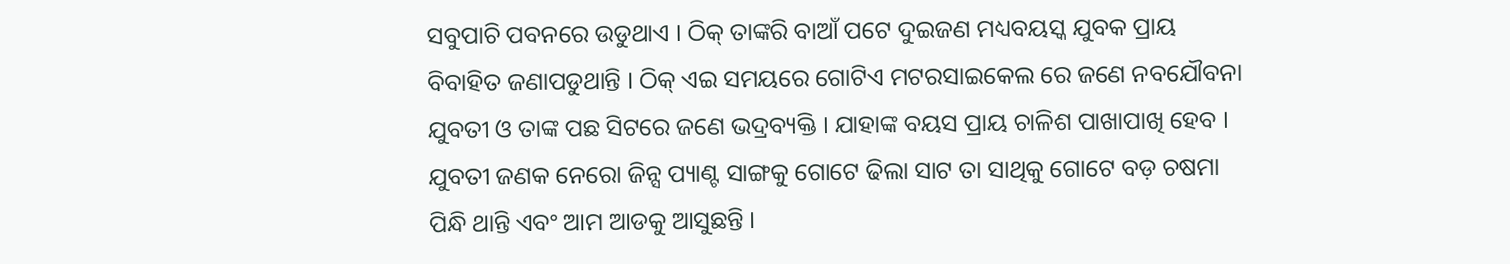ସବୁପାଚି ପବନରେ ଉଡୁଥାଏ । ଠିକ୍ ତାଙ୍କରି ବାଆଁ ପଟେ ଦୁଇଜଣ ମଧ୍ୟବୟସ୍କ ଯୁବକ ପ୍ରାୟ ବିବାହିତ ଜଣାପଡୁଥାନ୍ତି । ଠିକ୍ ଏଇ ସମୟରେ ଗୋଟିଏ ମଟରସାଇକେଲ ରେ ଜଣେ ନବଯୌବନା ଯୁବତୀ ଓ ତାଙ୍କ ପଛ ସିଟରେ ଜଣେ ଭଦ୍ରବ୍ୟକ୍ତି । ଯାହାଙ୍କ ବୟସ ପ୍ରାୟ ଚାଳିଶ ପାଖାପାଖି ହେବ । ଯୁବତୀ ଜଣକ ନେରୋ ଜିନ୍ସ ପ୍ୟାଣ୍ଟ ସାଙ୍ଗକୁ ଗୋଟେ ଢିଲା ସାଟ ତା ସାଥିକୁ ଗୋଟେ ବଡ଼ ଚଷମା ପିନ୍ଧି ଥାନ୍ତି ଏବଂ ଆମ ଆଡକୁ ଆସୁଛନ୍ତି ।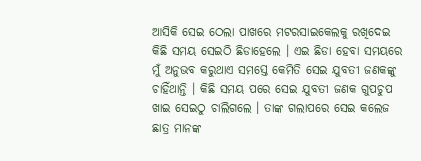ଆସିକି ସେଇ ଠେଲା ପାଖରେ ମଟରସାଇକେଲକୁ ରଖିଦେଇ କିଛି ସମୟ ସେଇଠି ଛିଡାହେଲେ । ଏଇ ଛିଡା ହେବା ସମୟରେ ମୁଁ ଅନୁଭବ କରୁଥାଏ ସମସ୍ତେ କେମିତି ସେଇ ଯୁବତୀ ଜଣକଙ୍କୁ ଚାହିଁଥାନ୍ତି । କିଛି ସମୟ ପରେ ସେଇ ଯୁବତୀ ଜଣକ ଗୁପଚୁପ ଖାଇ ସେଇଠୁ ଚାଲିଗଲେ । ତାଙ୍କ ଗଲାପରେ ସେଇ କଲେଜ ଛାତ୍ର ମାନଙ୍କ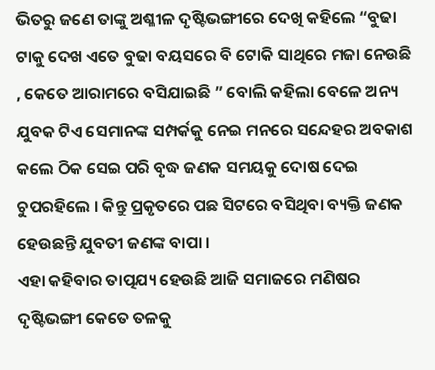ଭିତରୁ ଜଣେ ତାଙ୍କୁ ଅଶ୍ଳୀଳ ଦୃଷ୍ଟିଭଙ୍ଗୀରେ ଦେଖି କହିଲେ “ବୁଢା ଟାକୁ ଦେଖ ଏତେ ବୁଢା ବୟସରେ ବି ଟୋକି ସାଥିରେ ମଜା ନେଉଛି , କେତେ ଆରାମରେ ବସିଯାଇଛି ” ବୋଲି କହିଲା ବେଳେ ଅନ୍ୟ ଯୁବକ ଟିଏ ସେମାନଙ୍କ ସମ୍ପର୍କକୁ ନେଇ ମନରେ ସନ୍ଦେହର ଅବକାଶ କଲେ ଠିକ ସେଇ ପରି ବୃଦ୍ଧ ଜଣକ ସମୟକୁ ଦୋଷ ଦେଇ ଚୁପରହିଲେ । କିନ୍ତୁ ପ୍ରକୃତରେ ପଛ ସିଟରେ ବସିଥିବା ବ୍ୟକ୍ତି ଜଣକ ହେଉଛନ୍ତି ଯୁବତୀ ଜଣଙ୍କ ବାପା ।
ଏହା କହିବାର ତାତ୍ପଯ୍ୟ ହେଉଛି ଆଜି ସମାଜରେ ମଣିଷର ଦୃଷ୍ଟିଭଙ୍ଗୀ କେତେ ତଳକୁ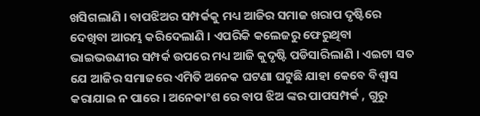ଖସିଗଲାଣି । ବାପଝିଅର ସମ୍ପର୍କକୁ ମଧ୍ୟ ଆଜିର ସମାଜ ଖରାପ ଦୃଷ୍ଟିରେ ଦେଖିବା ଆରମ୍ଭ କରିଦେଲାଣି । ଏପରିକି କଲେଜରୁ ଫେରୁଥିବା ଭାଇଭଉଣୀର ସମ୍ପର୍କ ଉପରେ ମଧ୍ୟ ଆଜି କୁଦୃଷ୍ଟି ପଡିସାରିଲାଣି । ଏଇଟା ସତ ଯେ ଆଜିର ସମାଜରେ ଏମିତି ଅନେକ ଘଟଣା ଘଟୁଛି ଯାହା କେବେ ବିଶ୍ୱାସ କରାଯାଇ ନ ପାରେ । ଅନେକାଂଶ ରେ ବାପ ଝିଅ ଙ୍କର ପାପସମ୍ପର୍କ , ଗୁରୁ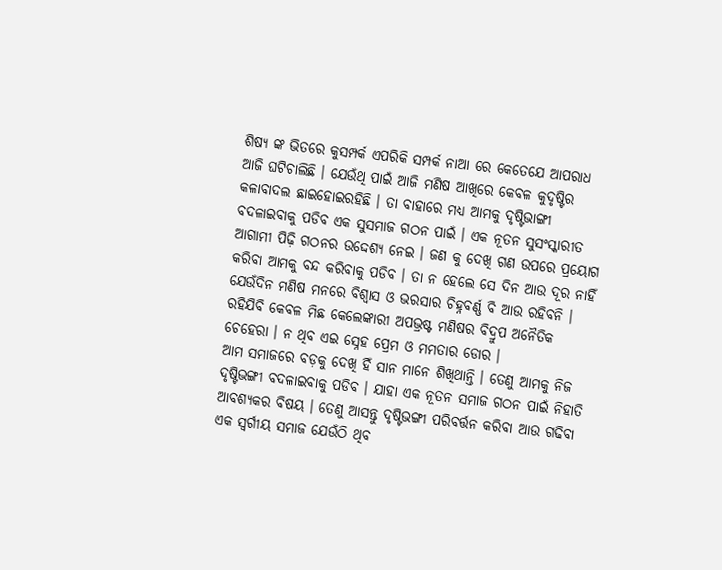ଶିଷ୍ୟ ଙ୍କ ଭିତରେ କୁସମ୍ପର୍କ ଏପରିକି ସମ୍ପର୍କ ନାଆ ରେ କେତେଯେ ଆପରାଧ ଆଜି ଘଟିଚାଲିଛି । ଯେଉଁଥି ପାଇଁ ଆଜି ମଣିଷ ଆଖିରେ କେବଳ କୁଦୃଷ୍ଟିର କଳାବାଦଲ ଛାଇହୋଇରହିଛି । ତା ବାହାରେ ମଧ୍ୟ ଆମକୁ ଦୃଷ୍ଟିଭାଙ୍ଗୀ ବଦଳାଇବାକୁ ପଡିବ ଏକ ସୁସମାଜ ଗଠନ ପାଇଁ । ଏକ ନୂତନ ସୁସଂସ୍କାରୀତ ଆଗାମୀ ପିଢ଼ି ଗଠନର ଉଦ୍ଦେଶ୍ୟ ନେଇ । ଜଣ କୁ ଦେଖି ଗଣ ଉପରେ ପ୍ରୟୋଗ କରିବା ଆମକୁ ବନ୍ଦ କରିବାକୁ ପଡିବ । ତା ନ ହେଲେ ସେ ଦିନ ଆଉ ଦୂର ନାହିଁ ଯେଉଁଦିନ ମଣିଷ ମନରେ ବିଶ୍ୱାସ ଓ ଭରସାର ଚିହ୍ନବର୍ଣ୍ଣ ବି ଆଉ ରହିବନି । ରହିଯିବି କେବଳ ମିଛ କେଲେଙ୍କାରୀ ଅପଭ୍ରଷ୍ଟ ମଣିଷର ବିଦ୍ରୁପ ଅନୈତିକ ଚେହେରା । ନ ଥିବ ଏଇ ସ୍ନେହ ପ୍ରେମ ଓ ମମତାର ଡୋର ।
ଆମ ସମାଜରେ ବଡ଼କୁ ଦେଖି ହିଁ ସାନ ମାନେ ଶିଖିଥାନ୍ତି । ତେଣୁ ଆମକୁ ନିଜ ଦୃଷ୍ଟିଭଙ୍ଗୀ ବଦଳାଇବାକୁ ପଡିବ । ଯାହା ଏକ ନୂତନ ସମାଜ ଗଠନ ପାଇଁ ନିହାତି ଆବଶ୍ୟକର ବିଷୟ । ତେଣୁ ଆସନ୍ତୁ ଦୃଷ୍ଟିଭଙ୍ଗୀ ପରିବର୍ତ୍ତନ କରିବା ଆଉ ଗଢିବା ଏକ ସ୍ୱର୍ଗୀୟ ସମାଜ ଯେଉଁଠି ଥିବ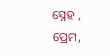ସ୍ନେହ , ପ୍ରେମ,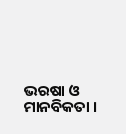ଭରଷା ଓ ମାନବିକତା ।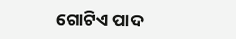ଗୋଟିଏ ପାଦ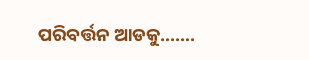ପରିବର୍ତ୍ତନ ଆଡକୁ…….